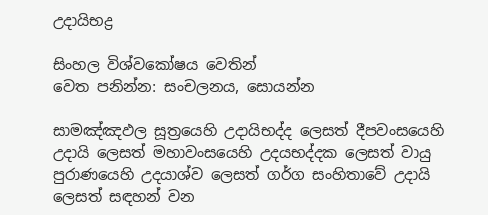උදායිභද්‍ර

සිංහල විශ්වකෝෂය වෙතින්
වෙත පනින්න: සංචලනය, සොයන්න

සාමඤ්ඤඵල සූත්‍රයෙහි උදායිභද්ද ලෙසත් දීපවංසයෙහි උදායි ලෙසත් මහාවංසයෙහි උදයභද්දක ලෙසත් වායු පුරාණයෙහි උදයාශ්ව ලෙසත් ගර්ග සංහිතාවේ උදායි ලෙසත් සඳහන් වන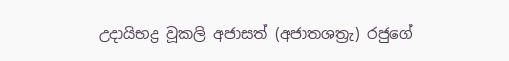උදායිභද්‍ර වූකලි අජාසත් (අජාතශත්‍රැ) රජුගේ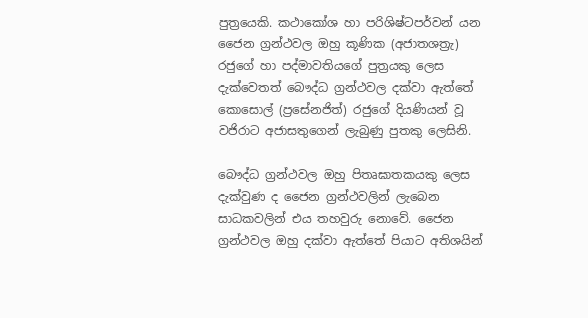පුත්‍රයෙකි. කථාකෝශ හා පරිශිෂ්ටපර්වන් යන ජෛන ග්‍රන්ථවල ඔහු කූණික (අජාතශත්‍රැ) රජුගේ හා පද්මාවතියගේ පුත්‍රයකු ලෙස දැක්වෙතත් බෞද්ධ ග්‍රන්ථවල දක්වා ඇත්තේ කොසොල් (ප්‍රසේනජිත්) රජුගේ දියණියන් වූ වජිරාට අජාසතුගෙන් ලැබුණු පුතකු ලෙසිනි.

බෞද්ධ ග්‍රන්ථවල ඔහු පිතෘඝාතකයකු ලෙස දැක්වුණ ද ජෛන ග්‍රන්ථවලින් ලැබෙන සාධකවලින් එය තහවුරු නොවේ. ජෛන ග්‍රන්ථවල ඔහු දක්වා ඇත්තේ පියාට අතිශයින්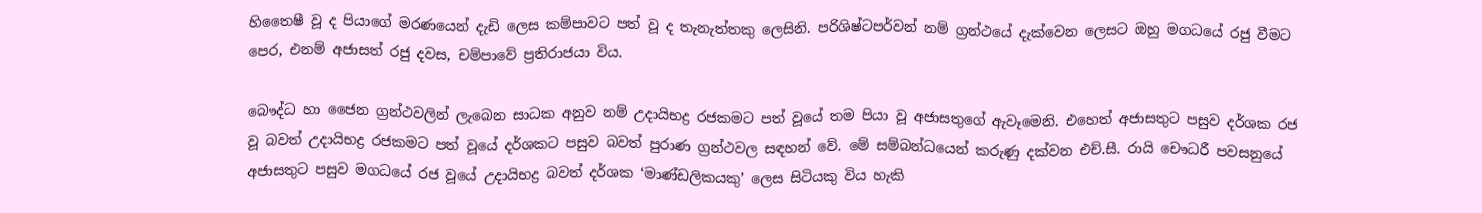හිතෛෂී වූ ද පියාගේ මරණයෙන් දැඩි ලෙස කම්පාවට පත් වූ ද තැනැත්තකු ලෙසිනි. පරිශිෂ්ටපර්වන් නම් ග්‍රන්ථයේ දැක්වෙන ලෙසට ඔහු මගධයේ රජු වීමට පෙර, එනම් අජාසත් රජු දවස, චම්පාවේ ප්‍රතිරාජයා විය.

බෞද්ධ හා ජෛන ග්‍රන්ථවලින් ලැබෙන සාධක අනුව නම් උදායිභද්‍ර රජකමට පත් වූයේ තම පියා වූ අජාසතුගේ ඇවෑමෙනි. එහෙත් අජාසතුට පසුව දර්ශක රජ වූ බවත් උදායිභද්‍ර රජකමට පත් වූයේ දර්ශකට පසුව බවත් පුරාණ ග්‍රන්ථවල සඳහන් වේ. මේ සම්බන්ධයෙන් කරුණු දක්වන එච්.සී. රායි චෞධරී පවසනුයේ අජාසතුට පසුව මගධයේ රජ වූයේ උදායිභද්‍ර බවත් දර්ශක ‘මාණ්ඩලිකයකු’ ලෙස සිටියකු විය හැකි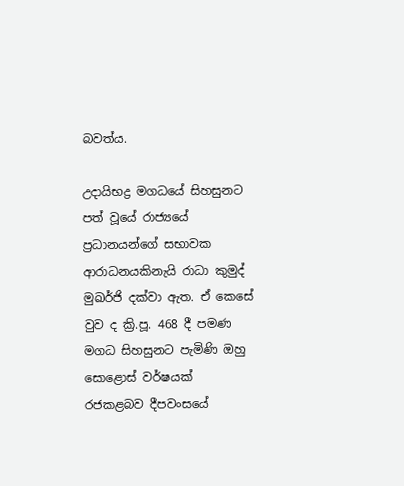බවත්ය.

උදායිභද්‍ර මගධයේ සිහසුනට පත් වූයේ රාජ්‍යයේ ප්‍රධානයන්ගේ සභාවක ආරාධනයකිනැයි රාධා කුමුද් මුඛර්ජි දක්වා ඇත. ඒ කෙසේ වුව ද ක්‍රි.පූ. 468 දී පමණ මගධ සිහසුනට පැමිණි ඔහු සොළොස් වර්ෂයක් රජකළබව දීපවංසයේ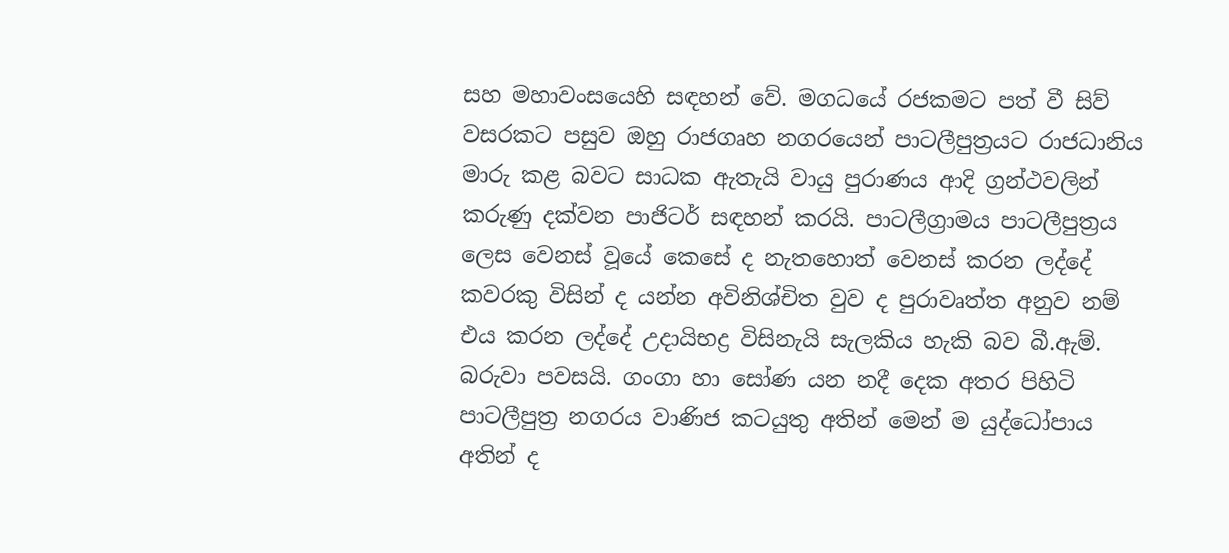සහ මහාවංසයෙහි සඳහන් වේ. මගධයේ රජකමට පත් වී සිව් වසරකට පසුව ඔහු රාජගෘහ නගරයෙන් පාටලීපුත්‍රයට රාජධානිය මාරු කළ බවට සාධක ඇතැයි වායු පුරාණය ආදි ග්‍රන්ථවලින් කරුණු දක්වන පාජිටර් සඳහන් කරයි. පාටලීග්‍රාමය පාටලීපුත්‍රය ලෙස වෙනස් වූයේ කෙසේ ද නැතහොත් වෙනස් කරන ලද්දේ කවරකු විසින් ද යන්න අවිනිශ්චිත වුව ද පුරාවෘත්ත අනුව නම් එය කරන ලද්දේ උදායිභද්‍ර විසිනැයි සැලකිය හැකි බව බී.ඇම්. බරුවා පවසයි. ගංගා හා සෝණ යන නදී දෙක අතර පිහිටි පාටලීපුත්‍ර නගරය වාණිජ කටයුතු අතින් මෙන් ම යුද්ධෝපාය අතින් ද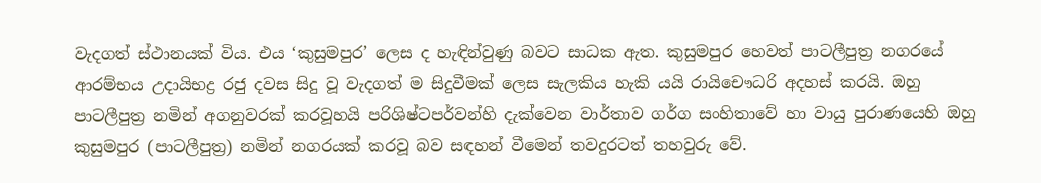වැදගත් ස්ථානයක් විය. එය ‘කුසුමපුර’ ලෙස ද හැඳින්වුණු බවට සාධක ඇත. කුසුමපුර හෙවත් පාටලීපුත්‍ර නගරයේ ආරම්භය උදායිභද්‍ර රජු දවස සිදු වූ වැදගත් ම සිදුවීමක් ලෙස සැලකිය හැකි යයි රායිචෞධරි අදහස් කරයි. ඔහු පාටලීපුත්‍ර නමින් අගනුවරක් කරවූහයි පරිශිෂ්ටපර්වන්හි දැක්වෙන වාර්තාව ගර්ග සංහිතාවේ හා වායු පුරාණයෙහි ඔහු කුසුමපුර (පාටලීපුත්‍ර) නමින් නගරයක් කරවූ බව සඳහන් වීමෙන් තවදුරටත් තහවුරු වේ.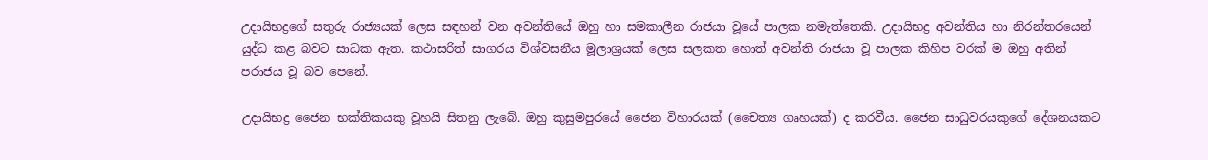උදායිභද්‍රගේ සතුරු රාජ්‍යයක් ලෙස සඳහන් වන අවන්තියේ ඔහු හා සමකාලීන රාජයා වූයේ පාලක නමැත්තෙකි. උදායිභද්‍ර අවන්තිය හා නිරන්තරයෙන් යුද්ධ කළ බවට සාධක ඇත. කථාසරිත් සාගරය විශ්වසනීය මූලාශ්‍රයක් ලෙස සලකත හොත් අවන්ති රාජයා වූ පාලක කිහිප වරක් ම ඔහු අතින් පරාජය වූ බව පෙනේ.

උදායිභද්‍ර ජෛන භක්තිකයකු වූහයි සිතනු ලැබේ. ඔහු කුසුමපුරයේ ජෛන විහාරයක් (චෛත්‍ය ගෘහයක්) ද කරවීය. ජෛන සාධුවරයකුගේ දේශනයකට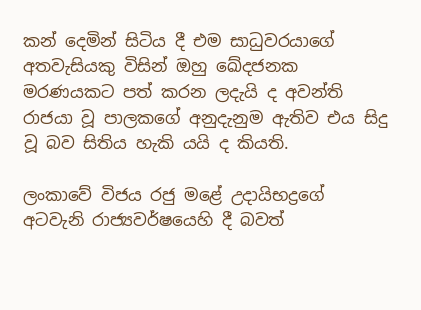කන් දෙමින් සිටිය දී එම සාධුවරයාගේ අතවැසියකු විසින් ඔහු ඛේදජනක මරණයකට පත් කරන ලදැයි ද අවන්ති රාජයා වූ පාලකගේ අනුදැනුම ඇතිව එය සිදු වූ බව සිතිය හැකි යයි ද කියති.

ලංකාවේ විජය රජු මළේ උදායිභද්‍රගේ අටවැනි රාජ්‍යවර්ෂයෙහි දී බවත්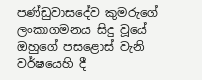පණ්ඩුවාසදේව කුමරුගේ ලංකාගමනය සිදු වූයේ ඔහුගේ පසළොස් වැනි වර්ෂයෙහි දී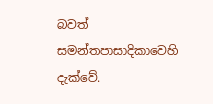බවත් සමන්තපාසාදිකාවෙහි දැක්වේ.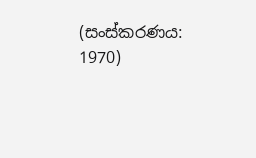(සංස්කරණය: 1970)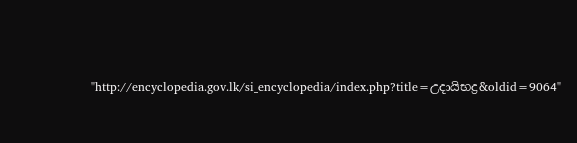"http://encyclopedia.gov.lk/si_encyclopedia/index.php?title=උදායිභද්‍ර&oldid=9064"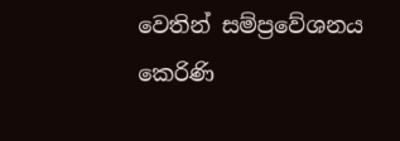වෙතින් සම්ප්‍රවේශනය කෙරිණි